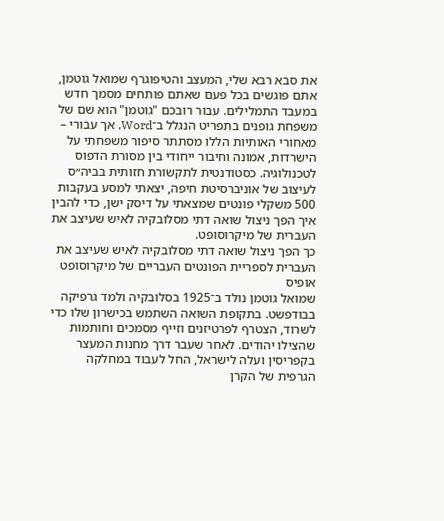את סבא רבא שלי, המעצב והטיפוגרף שמואל גוטמן, אתם פוגשים בכל פעם שאתם פותחים מסמך חדש במעבד התמלילים. עבור רובכם "גוטמן" הוא שם של משפחת גופנים בתפריט הנגלל ב־Word, אך עבורי – מאחורי האותיות הללו מסתתר סיפור משפחתי על הישרדות, אמונה וחיבור ייחודי בין מסורת הדפוס לטכנולוגיה. כסטודנטית לתקשורת חזותית בביה״ס לעיצוב של אוניברסיטת חיפה, יצאתי למסע בעקבות 500 משקלי פונטים שמצאתי על דיסק ישן, כדי להבין איך הפך ניצול שואה דתי מסלובקיה לאיש שעיצב את העברית של מיקרוסופט.
כך הפך ניצול שואה דתי מסלובקיה לאיש שעיצב את העברית לספריית הפונטים העבריים של מיקרוסופט אופיס
שמואל גוטמן נולד ב־1925 בסלובקיה ולמד גרפיקה בבודפשט. בתקופת השואה השתמש בכישרון שלו כדי לשרוד, הצטרף לפרטיזנים וזייף מסמכים וחותמות שהצילו יהודים. לאחר שעבר דרך מחנות המעצר בקפריסין ועלה לישראל, החל לעבוד במחלקה הגרפית של הקרן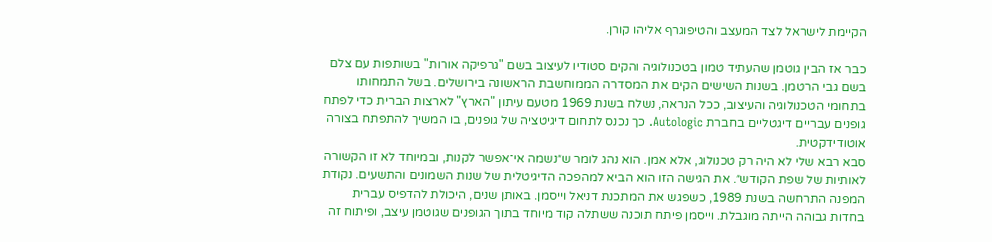הקיימת לישראל לצד המעצב והטיפוגרף אליהו קורן.

כבר אז הבין גוטמן שהעתיד טמון בטכנולוגיה והקים סטודיו לעיצוב בשם "גרפיקה אורות" בשותפות עם צלם בשם גבי הרטמן. בשנות השישים הקים את המסדרה הממוחשבת הראשונה בירושלים. בשל התמחותו בתחומי הטכנולוגיה והעיצוב, ככל הנראה, נשלח בשנת 1969 מטעם עיתון "הארץ" לארצות הברית כדי לפתח גופנים עבריים דיגטליים בחברת Autologic. כך נכנס לתחום דיגיטציה של גופנים, בו המשיך להתפתח בצורה אוטודידקטית.
סבא רבא שלי לא היה רק טכנולוג, אלא אמן. הוא נהג לומר ש״נשמה אי־אפשר לקנות, ובמיוחד לא זו הקשורה לאותיות של שפת הקודש״. את הגישה הזו הוא הביא למהפכה הדיגיטלית של שנות השמונים והתשעים. נקודת המפנה התרחשה בשנת 1989, כשפגש את המתכנת דניאל וייסמן. באותן שנים, היכולת להדפיס עברית בחדות גבוהה הייתה מוגבלת. וייסמן פיתח תוכנה ששתלה קוד מיוחד בתוך הגופנים שגוטמן עיצב, ופיתוח זה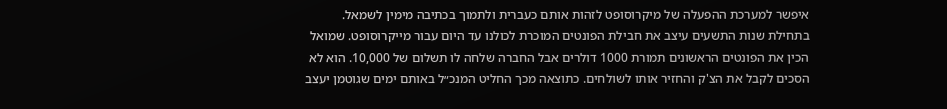איפשר למערכת ההפעלה של מיקרוסופט לזהות אותם כעברית ולתמוך בכתיבה מימין לשמאל.
בתחילת שנות התשעים עיצב את חבילת הפונטים המוכרת לכולנו עד היום עבור מייקרוסופט. שמואל הכין את הפונטים הראשונים תמורת 1000 דולרים אבל החברה שלחה לו תשלום של 10,000. הוא לא הסכים לקבל את הצ'ק והחזיר אותו לשולחים. כתוצאה מכך החליט המנכ״ל באותם ימים שגוטמן יעצב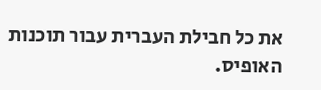את כל חבילת העברית עבור תוכנות האופיס.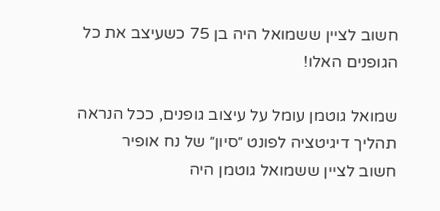חשוב לציין ששמואל היה בן 75 כשעיצב את כל הגופנים האלו!

שמואל גוטמן עומל על עיצוב גופנים, ככל הנראה תהליך דיגיטציה לפונט ״סיון״ של נח אופיר
חשוב לציין ששמואל גוטמן היה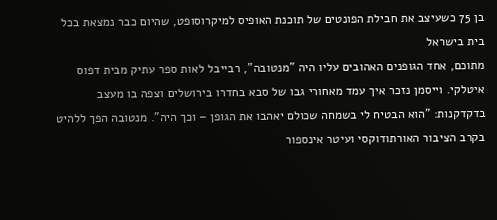בן 75 כשעיצב את חבילת הפונטים של תוכנת האופיס למיקרוסופט, שהיום כבר נמצאת בכל בית בישראל
מתוכם, אחד הגופנים האהובים עליו היה "מנטובה", רבייבל לאות ספר עתיק מבית דפוס איטלקי. וייסמן נזכר איך עמד מאחורי גבו של סבא בחדרו בירושלים וצפה בו מעצב בדקדקנות: "הוא הבטיח לי בשמחה שכולם יאהבו את הגופן – וכך היה". מנטובה הפך ללהיט בקרב הציבור האורתודוקסי ועיטר אינספור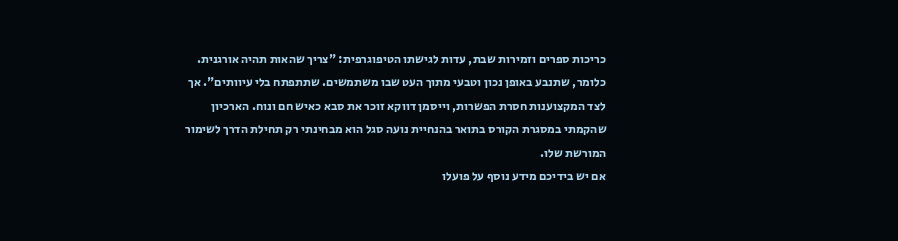כריכות ספרים וזמירות שבת, עדות לגישתו הטיפוגרפית: "צריך שהאות תהיה אורגנית. כלומר, שתנבע באופן נכון וטבעי מתוך העט שבו משתמשים. שתתפתח בלי עיוותים". אך לצד המקצוענות חסרת הפשרות, וייסמן דווקא זוכר את סבא כאיש חם ונוח. הארכיון שהקמתי במסגרת הקורס בתואר בהנחיית נועה סגל הוא מבחינתי רק תחילת הדרך לשימור המורשת שלו.
אם יש בידיכם מידע נוסף על פועלו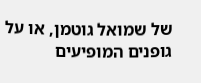של שמואל גוטמן, או על גופנים המופיעים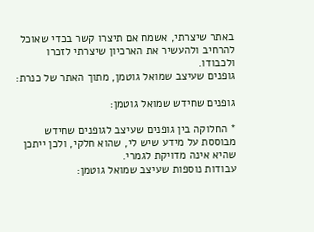באתר שיצרתי, אשמח אם תיצרו קשר בכדי שאוכל להרחיב ולהעשיר את הארכיון שיצרתי לזכרו ולכבודו.
גופנים שעיצב שמואל גוטמן, מתוך האתר של כנרת:

גופנים שחידש שמואל גוטמן:

* החלוקה בין גופנים שעיצב לגופנים שחידש מבוססת על מידע שיש לי, שהוא חלקי, ולכן ייתכן שהיא אינה מדויקת לגמרי.
עבודות נוספות שעיצב שמואל גוטמן: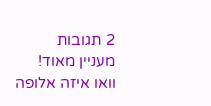2 תגובות
מעניין מאוד!
וואו איזה אלופה